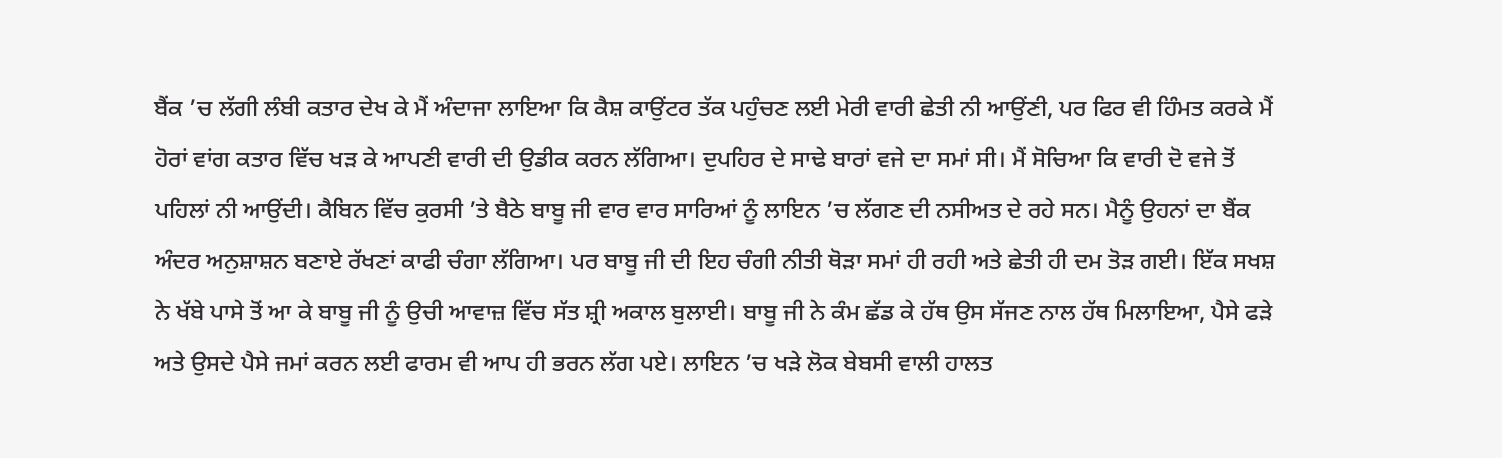ਬੈਂਕ ’ਚ ਲੱਗੀ ਲੰਬੀ ਕਤਾਰ ਦੇਖ ਕੇ ਮੈਂ ਅੰਦਾਜਾ ਲਾਇਆ ਕਿ ਕੈਸ਼ ਕਾਉਂਟਰ ਤੱਕ ਪਹੁੰਚਣ ਲਈ ਮੇਰੀ ਵਾਰੀ ਛੇਤੀ ਨੀ ਆਉਂਣੀ, ਪਰ ਫਿਰ ਵੀ ਹਿੰਮਤ ਕਰਕੇ ਮੈਂ ਹੋਰਾਂ ਵਾਂਗ ਕਤਾਰ ਵਿੱਚ ਖੜ ਕੇ ਆਪਣੀ ਵਾਰੀ ਦੀ ਉਡੀਕ ਕਰਨ ਲੱਗਿਆ। ਦੁਪਹਿਰ ਦੇ ਸਾਢੇ ਬਾਰਾਂ ਵਜੇ ਦਾ ਸਮਾਂ ਸੀ। ਮੈਂ ਸੋਚਿਆ ਕਿ ਵਾਰੀ ਦੋ ਵਜੇ ਤੋਂ ਪਹਿਲਾਂ ਨੀ ਆਉਂਦੀ। ਕੈਬਿਨ ਵਿੱਚ ਕੁਰਸੀ ’ਤੇ ਬੈਠੇ ਬਾਬੂ ਜੀ ਵਾਰ ਵਾਰ ਸਾਰਿਆਂ ਨੂੰ ਲਾਇਨ ’ਚ ਲੱਗਣ ਦੀ ਨਸੀਅਤ ਦੇ ਰਹੇ ਸਨ। ਮੈਨੂੰ ਉਹਨਾਂ ਦਾ ਬੈਂਕ ਅੰਦਰ ਅਨੁਸ਼ਾਸ਼ਨ ਬਣਾਏ ਰੱਖਣਾਂ ਕਾਫੀ ਚੰਗਾ ਲੱਗਿਆ। ਪਰ ਬਾਬੂ ਜੀ ਦੀ ਇਹ ਚੰਗੀ ਨੀਤੀ ਥੋੜਾ ਸਮਾਂ ਹੀ ਰਹੀ ਅਤੇ ਛੇਤੀ ਹੀ ਦਮ ਤੋੜ ਗਈ। ਇੱਕ ਸਖਸ਼ ਨੇ ਖੱਬੇ ਪਾਸੇ ਤੋਂ ਆ ਕੇ ਬਾਬੂ ਜੀ ਨੂੰ ਉਚੀ ਆਵਾਜ਼ ਵਿੱਚ ਸੱਤ ਸ਼੍ਰੀ ਅਕਾਲ ਬੁਲਾਈ। ਬਾਬੂ ਜੀ ਨੇ ਕੰਮ ਛੱਡ ਕੇ ਹੱਥ ਉਸ ਸੱਜਣ ਨਾਲ ਹੱਥ ਮਿਲਾਇਆ, ਪੈਸੇ ਫੜੇ ਅਤੇ ਉਸਦੇ ਪੈਸੇ ਜਮਾਂ ਕਰਨ ਲਈ ਫਾਰਮ ਵੀ ਆਪ ਹੀ ਭਰਨ ਲੱਗ ਪਏ। ਲਾਇਨ ’ਚ ਖੜੇ ਲੋਕ ਬੇਬਸੀ ਵਾਲੀ ਹਾਲਤ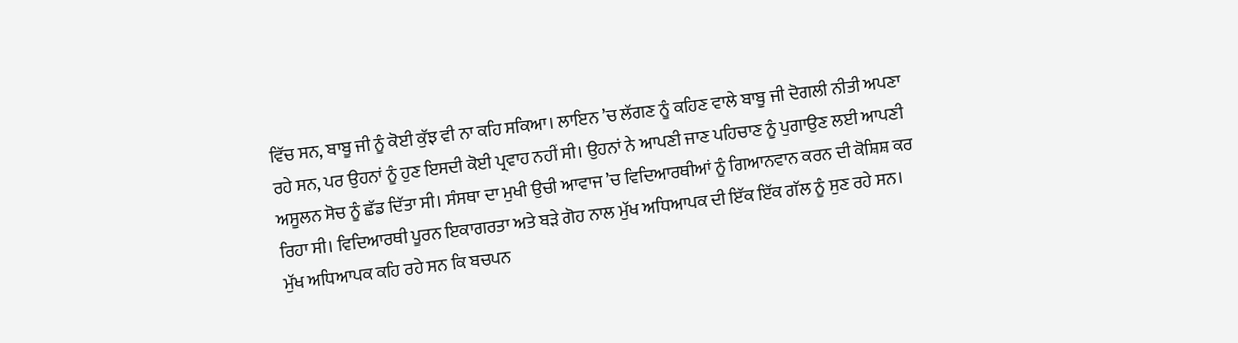ਵਿੱਚ ਸਨ, ਬਾਬੂ ਜੀ ਨੂੰ ਕੋਈ ਕੁੱਝ ਵੀ ਨਾ ਕਹਿ ਸਕਿਆ। ਲਾਇਨ ’ਚ ਲੱਗਣ ਨੂੰ ਕਹਿਣ ਵਾਲੇ ਬਾਬੂ ਜੀ ਦੋਗਲੀ ਨੀਤੀ ਅਪਣਾ ਰਹੇ ਸਨ, ਪਰ ਉਹਨਾਂ ਨੂੰ ਹੁਣ ਇਸਦੀ ਕੋਈ ਪ੍ਰਵਾਹ ਨਹੀਂ ਸੀ। ਉਹਨਾਂ ਨੇ ਆਪਣੀ ਜਾਣ ਪਹਿਚਾਣ ਨੂੰ ਪੁਗਾਉਣ ਲਈ ਆਪਣੀ ਅਸੂਲਨ ਸੋਚ ਨੂੰ ਛੱਡ ਦਿੱਤਾ ਸੀ। ਸੰਸਥਾ ਦਾ ਮੁਖੀ ਉਚੀ ਆਵਾਜ ’ਚ ਵਿਦਿਆਰਥੀਆਂ ਨੂੰ ਗਿਆਨਵਾਨ ਕਰਨ ਦੀ ਕੋਸ਼ਿਸ਼ ਕਰ ਰਿਹਾ ਸੀ। ਵਿਦਿਆਰਥੀ ਪੂਰਨ ਇਕਾਗਰਤਾ ਅਤੇ ਬੜੇ ਗੋਹ ਨਾਲ ਮੁੱਖ ਅਧਿਆਪਕ ਦੀ ਇੱਕ ਇੱਕ ਗੱਲ ਨੂੰ ਸੁਣ ਰਹੇ ਸਨ। ਮੁੱਖ ਅਧਿਆਪਕ ਕਹਿ ਰਹੇ ਸਨ ਕਿ ਬਚਪਨ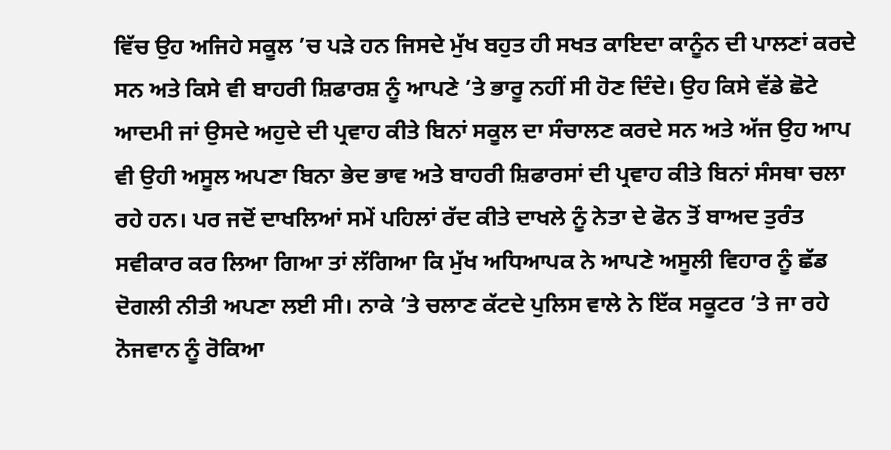ਵਿੱਚ ਉਹ ਅਜਿਹੇ ਸਕੂਲ ’ਚ ਪੜੇ ਹਨ ਜਿਸਦੇ ਮੁੱਖ ਬਹੁਤ ਹੀ ਸਖਤ ਕਾਇਦਾ ਕਾਨੂੰਨ ਦੀ ਪਾਲਣਾਂ ਕਰਦੇ ਸਨ ਅਤੇ ਕਿਸੇ ਵੀ ਬਾਹਰੀ ਸ਼ਿਫਾਰਸ਼ ਨੂੰ ਆਪਣੇ ’ਤੇ ਭਾਰੂ ਨਹੀਂ ਸੀ ਹੋਣ ਦਿੰਦੇ। ਉਹ ਕਿਸੇ ਵੱਡੇ ਛੋਟੇ ਆਦਮੀ ਜਾਂ ਉਸਦੇ ਅਹੁਦੇ ਦੀ ਪ੍ਰਵਾਹ ਕੀਤੇ ਬਿਨਾਂ ਸਕੂਲ ਦਾ ਸੰਚਾਲਣ ਕਰਦੇ ਸਨ ਅਤੇ ਅੱਜ ਉਹ ਆਪ ਵੀ ਉਹੀ ਅਸੂਲ ਅਪਣਾ ਬਿਨਾ ਭੇਦ ਭਾਵ ਅਤੇ ਬਾਹਰੀ ਸ਼ਿਫਾਰਸਾਂ ਦੀ ਪ੍ਰਵਾਹ ਕੀਤੇ ਬਿਨਾਂ ਸੰਸਥਾ ਚਲਾ ਰਹੇ ਹਨ। ਪਰ ਜਦੋਂ ਦਾਖਲਿਆਂ ਸਮੇਂ ਪਹਿਲਾਂ ਰੱਦ ਕੀਤੇ ਦਾਖਲੇ ਨੂੰ ਨੇਤਾ ਦੇ ਫੋਨ ਤੋਂ ਬਾਅਦ ਤੁਰੰਤ ਸਵੀਕਾਰ ਕਰ ਲਿਆ ਗਿਆ ਤਾਂ ਲੱਗਿਆ ਕਿ ਮੁੱਖ ਅਧਿਆਪਕ ਨੇ ਆਪਣੇ ਅਸੂਲੀ ਵਿਹਾਰ ਨੂੰ ਛੱਡ ਦੋਗਲੀ ਨੀਤੀ ਅਪਣਾ ਲਈ ਸੀ। ਨਾਕੇ ’ਤੇ ਚਲਾਣ ਕੱਟਦੇ ਪੁਲਿਸ ਵਾਲੇ ਨੇ ਇੱਕ ਸਕੂਟਰ ’ਤੇ ਜਾ ਰਹੇ ਨੋਜਵਾਨ ਨੂੰ ਰੋਕਿਆ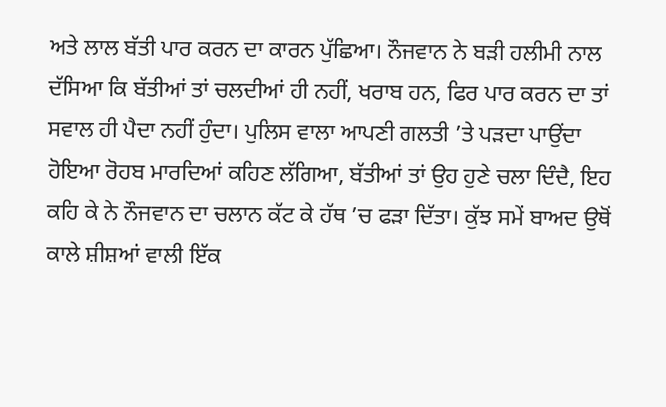ਅਤੇ ਲਾਲ ਬੱਤੀ ਪਾਰ ਕਰਨ ਦਾ ਕਾਰਨ ਪੁੱਛਿਆ। ਨੌਜਵਾਨ ਨੇ ਬੜੀ ਹਲੀਮੀ ਨਾਲ ਦੱਸਿਆ ਕਿ ਬੱਤੀਆਂ ਤਾਂ ਚਲਦੀਆਂ ਹੀ ਨਹੀਂ, ਖਰਾਬ ਹਨ, ਫਿਰ ਪਾਰ ਕਰਨ ਦਾ ਤਾਂ ਸਵਾਲ ਹੀ ਪੈਦਾ ਨਹੀਂ ਹੁੰਦਾ। ਪੁਲਿਸ ਵਾਲਾ ਆਪਣੀ ਗਲਤੀ ’ਤੇ ਪੜਦਾ ਪਾਉਂਦਾ ਹੋਇਆ ਰੋਹਬ ਮਾਰਦਿਆਂ ਕਹਿਣ ਲੱਗਿਆ, ਬੱਤੀਆਂ ਤਾਂ ਉਹ ਹੁਣੇ ਚਲਾ ਦਿੰਦੈ, ਇਹ ਕਹਿ ਕੇ ਨੇ ਨੌਜਵਾਨ ਦਾ ਚਲਾਨ ਕੱਟ ਕੇ ਹੱਥ ’ਚ ਫੜਾ ਦਿੱਤਾ। ਕੁੱਝ ਸਮੇਂ ਬਾਅਦ ਉਥੋਂ ਕਾਲੇ ਸ਼ੀਸ਼ਆਂ ਵਾਲੀ ਇੱਕ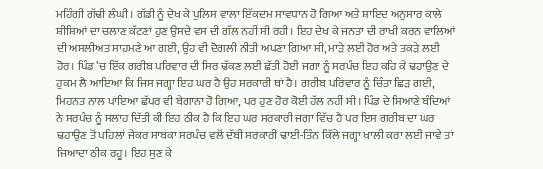ਮਹਿੰਗੀ ਗੱਢੀ ਲੰਘੀ। ਗੱਡੀ ਨੂੰ ਦੇਖ ਕੇ ਪੁਲਿਸ ਵਾਲਾ ਇੱਕਦਮ ਸਾਵਧਾਨ ਹੋ ਗਿਆ ਅਤੇ ਸ਼ਾਇਦ ਅਨੁਸਾਰ ਕਾਲੇ ਸ਼ੀਸ਼ਿਆਂ ਦਾ ਚਲਾਣ ਕੱਟਣਾਂ ਹੁਣ ਉਸਦੇ ਵਸ ਦੀ ਗੱਲ ਨਹੀਂ ਸੀ ਰਹੀ। ਇਹ ਦੇਖ ਕੇ ਜਨਤਾ ਦੀ ਰਾਖੀ ਕਰਨ ਵਾਲਿਆਂ ਦੀ ਅਸਲੀਅਤ ਸਾਹਮਣੇ ਆ ਗਈ, ਉਹ ਵੀ ਦੋਗਲੀ ਨੀਤੀ ਅਪਣਾ ਗਿਆ ਸੀ, ਮਾੜੇ ਲਈ ਹੋਰ ਅਤੇ ਤਕੜੇ ਲਈ ਹੋਰ। ਪਿੰਡ ’ਚ ਇੱਕ ਗਰੀਬ ਪਰਿਵਾਰ ਦੀ ਸਿਰ ਢੱਕਣ ਲਈ ਛੱਤੀ ਹੋਈ ਜਗਾ ਨੂੰ ਸਰਪੰਚ ਇਹ ਕਹਿ ਕੇ ਢਹਾਉਣ ਦੇ ਹੁਕਮ ਲੈ ਆਇਆ ਕਿ ਜਿਸ ਜਗ੍ਹਾ ਇਹ ਘਰ ਹੈ ਉਹ ਸਰਕਾਰੀ ਥਾਂ ਹੈ। ਗਰੀਬ ਪਰਿਵਾਰ ਨੂੰ ਚਿੰਤਾ ਛਿੜ ਗਈ, ਮਿਹਨਤ ਨਾਲ ਪਾਇਆ ਛੱਪਰ ਵੀ ਬੇਗਾਨਾ ਹੋ ਗਿਆ, ਪਰ ਹੁਣ ਹੋਰ ਕੋਈ ਹੱਲ ਨਹੀਂ ਸੀ। ਪਿੰਡ ਦੇ ਸਿਆਣੇ ਬੰਦਿਆਂ ਨੇ ਸਰਪੰਚ ਨੂੰ ਸਲਾਹ ਦਿੱਤੀ ਕੀ ਇਹ ਠੀਕ ਹੈ ਕਿ ਇਹ ਘਰ ਸਰਕਾਰੀ ਜਗਾ ਵਿੱਚ ਹੈ ਪਰ ਇਸ ਗਰੀਬ ਦਾ ਘਰ ਢਹਾਉਣ ਤੋਂ ਪਹਿਲਾਂ ਜੇਕਰ ਸਾਬਕਾ ਸਰਪੰਚ ਵਲੋਂ ਦੱਬੀ ਸਰਕਾਰੀ ਢਾਈ-ਤਿੰਨ ਕਿੱਲੇ ਜਗ੍ਹਾ ਖਾਲੀ ਕਰਾ ਲਈ ਜਾਵੇ ਤਾਂ ਜਿਆਦਾ ਠੀਕ ਰਹੂ। ਇਹ ਸੁਣ ਕੇ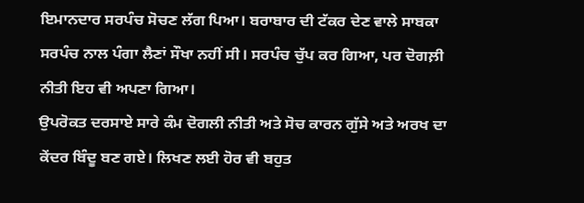ਇਮਾਨਦਾਰ ਸਰਪੰਚ ਸੋਚਣ ਲੱਗ ਪਿਆ। ਬਰਾਬਾਰ ਦੀ ਟੱਕਰ ਦੇਣ ਵਾਲੇ ਸਾਬਕਾ ਸਰਪੰਚ ਨਾਲ ਪੰਗਾ ਲੈਣਾਂ ਸੌਖਾ ਨਹੀਂ ਸੀ। ਸਰਪੰਚ ਚੁੱਪ ਕਰ ਗਿਆ, ਪਰ ਦੋਗਲ਼ੀ ਨੀਤੀ ਇਹ ਵੀ ਅਪਣਾ ਗਿਆ।
ਉਪਰੋਕਤ ਦਰਸਾਏ ਸਾਰੇ ਕੰਮ ਦੋਗਲੀ ਨੀਤੀ ਅਤੇ ਸੋਚ ਕਾਰਨ ਗੁੱਸੇ ਅਤੇ ਅਰਖ ਦਾ ਕੇਂਦਰ ਬਿੰਦੂ ਬਣ ਗਏ। ਲਿਖਣ ਲਈ ਹੋਰ ਵੀ ਬਹੁਤ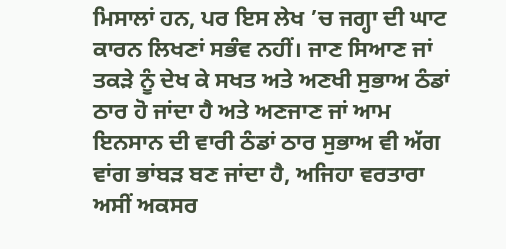ਮਿਸਾਲਾਂ ਹਨ, ਪਰ ਇਸ ਲੇਖ ’ਚ ਜਗ੍ਹਾ ਦੀ ਘਾਟ ਕਾਰਨ ਲਿਖਣਾਂ ਸਭੰਵ ਨਹੀਂ। ਜਾਣ ਸਿਆਣ ਜਾਂ ਤਕੜੇ ਨੂੰ ਦੇਖ ਕੇ ਸਖਤ ਅਤੇ ਅਣਖੀ ਸੁਭਾਅ ਠੰਡਾਂ ਠਾਰ ਹੋ ਜਾਂਦਾ ਹੈ ਅਤੇ ਅਣਜਾਣ ਜਾਂ ਆਮ ਇਨਸਾਨ ਦੀ ਵਾਰੀ ਠੰਡਾਂ ਠਾਰ ਸੁਭਾਅ ਵੀ ਅੱਗ ਵਾਂਗ ਭਾਂਬੜ ਬਣ ਜਾਂਦਾ ਹੈ, ਅਜਿਹਾ ਵਰਤਾਰਾ ਅਸੀਂ ਅਕਸਰ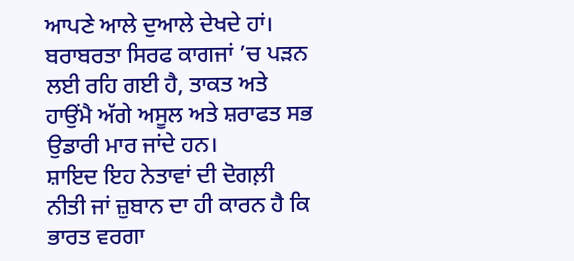ਆਪਣੇ ਆਲੇ ਦੁਆਲੇ ਦੇਖਦੇ ਹਾਂ। ਬਰਾਬਰਤਾ ਸਿਰਫ ਕਾਗਜਾਂ ’ਚ ਪੜਨ ਲਈ ਰਹਿ ਗਈ ਹੈ, ਤਾਕਤ ਅਤੇ ਹਾਉਂਮੈ ਅੱਗੇ ਅਸੂਲ ਅਤੇ ਸ਼ਰਾਫਤ ਸਭ ਉਡਾਰੀ ਮਾਰ ਜਾਂਦੇ ਹਨ।
ਸ਼ਾਇਦ ਇਹ ਨੇਤਾਵਾਂ ਦੀ ਦੋਗਲ਼ੀ ਨੀਤੀ ਜਾਂ ਜ਼ੁਬਾਨ ਦਾ ਹੀ ਕਾਰਨ ਹੈ ਕਿ ਭਾਰਤ ਵਰਗਾ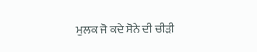ਮੁਲਕ ਜੋ ਕਦੇ ਸੋਨੇ ਦੀ ਚੀੜੀ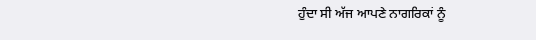ਹੁੰਦਾ ਸੀ ਅੱਜ ਆਪਣੇ ਨਾਗਰਿਕਾਂ ਨੂੰ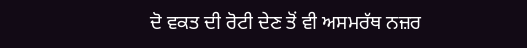ਦੋ ਵਕਤ ਦੀ ਰੋਟੀ ਦੇਣ ਤੋਂ ਵੀ ਅਸਮਰੱਥ ਨਜ਼ਰ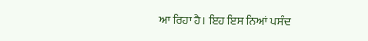ਆ ਰਿਹਾ ਹੈ। ਇਹ ਇਸ ਨਿਆਂ ਪਸੰਦ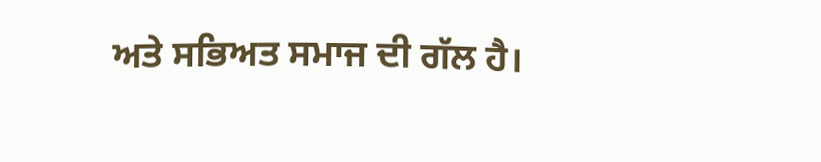ਅਤੇ ਸਭਿਅਤ ਸਮਾਜ ਦੀ ਗੱਲ ਹੈ।